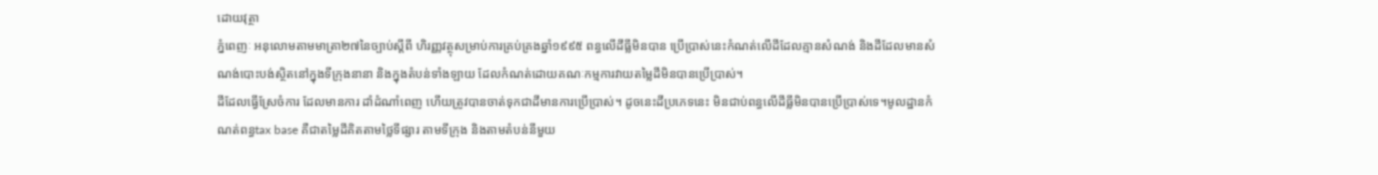ដោយវុត្ថា
ភ្នំពេញៈ អនុលោមតាមមាត្រា២៧នៃច្បាប់ស្ដីពី ហិរញ្ញវត្ថុសម្រាប់ការគ្រប់គ្រងឆ្នាំ១៩៩៥ ពន្ធលើដីធ្លីមិនបាន ប្រើប្រាស់នេះកំណត់លើដីដែលគ្មានសំណង់ និងដីដែលមានសំណង់បោះបង់ស្ថិតនៅក្នុងទីក្រុងនានា និងក្នុងតំបន់ទាំងឡាយ ដែលកំណត់ដោយគណៈកម្មការវាយតម្លៃដីមិនបានប្រើប្រាស់។
ដីដែលធ្វើស្រែចំការ ដែលមានការ ដាំដំណាំពេញ ហើយត្រូវបានចាត់ទុកជាដីមានការប្រើប្រាស់។ ដូចនេះដីប្រភេទនេះ មិនជាប់ពន្ធលើដីធ្លីមិនបានប្រើប្រាស់ទេ។មូលដ្ឋានកំណត់ពន្ធtax base គឺជាតម្លៃដីគិតតាមថ្លៃទីផ្សារ តាមទីក្រុង និងតាមតំបន់នីមួយ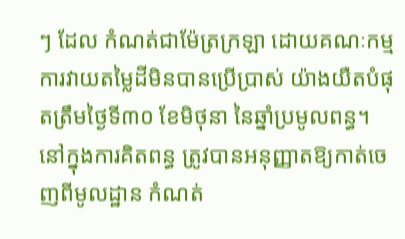ៗ ដែល កំណត់ជាម៉ែត្រក្រឡា ដោយគណៈកម្មការវាយតម្លៃដីមិនបានប្រើប្រាស់ យ៉ាងយឺតបំផុតត្រឹមថ្ងៃទី៣០ ខែមិថុនា នៃឆ្នាំប្រមូលពន្ធ។
នៅក្នុងការគិតពន្ធ ត្រូវបានអនុញ្ញាតឱ្យកាត់ចេញពីមូលដ្ឋាន កំណត់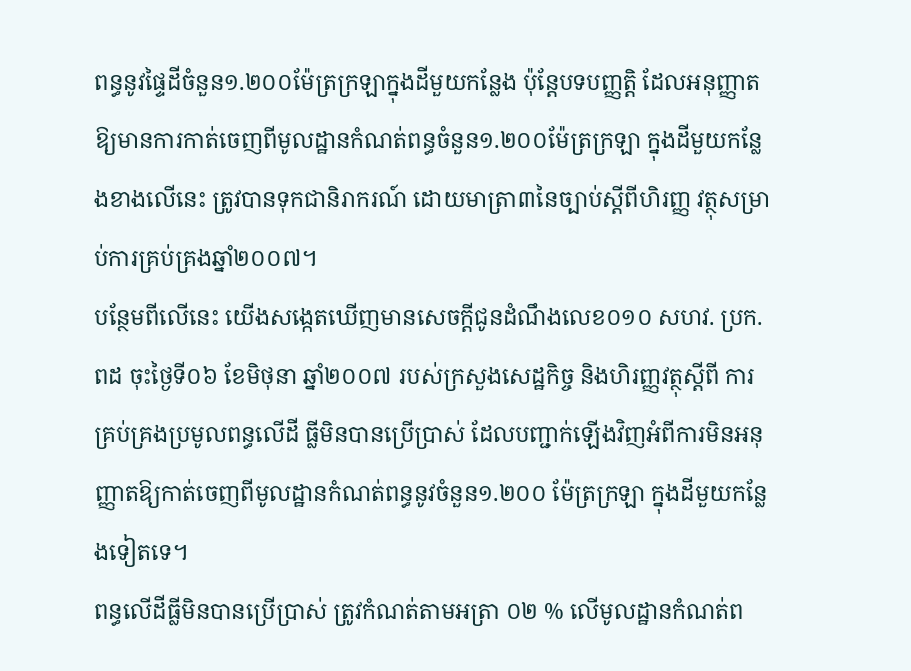ពន្ធនូវផ្ទៃដីចំនួន១.២០០ម៉ែត្រក្រឡាក្នុងដីមួយកន្លែង ប៉ុន្ដែបទបញ្ញត្ដិ ដែលអនុញ្ញាតឱ្យមានការកាត់ចេញពីមូលដ្ឋានកំណត់ពន្ធចំនួន១.២០០ម៉ែត្រក្រឡា ក្នុងដីមួយកន្លែងខាងលើនេះ ត្រូវបានទុកជានិរាករណ៍ ដោយមាត្រា៣នៃច្បាប់ស្ដីពីហិរញ្ញ វត្ថុសម្រាប់ការគ្រប់គ្រងឆ្នាំ២០០៧។
បន្ថែមពីលើនេះ យើងសង្កេតឃើញមានសេចក្ដីជូនដំណឹងលេខ០១០ សហវ. ប្រក.ពដ ចុះថ្ងៃទី០៦ ខែមិថុនា ឆ្នាំ២០០៧ របស់ក្រសួងសេដ្ឋកិច្ច និងហិរញ្ញវត្ថុស្ដីពី ការគ្រប់គ្រងប្រមូលពន្ធលើដី ធ្លីមិនបានប្រើប្រាស់ ដែលបញ្ជាក់ឡើងវិញអំពីការមិនអនុញ្ញាតឱ្យកាត់ចេញពីមូលដ្ឋានកំណត់ពន្ធនូវចំនួន១.២០០ ម៉ែត្រក្រឡា ក្នុងដីមួយកន្លែងទៀតទេ។
ពន្ធលើដីធ្លីមិនបានប្រើប្រាស់ ត្រូវកំណត់តាមអត្រា ០២ % លើមូលដ្ឋានកំណត់ព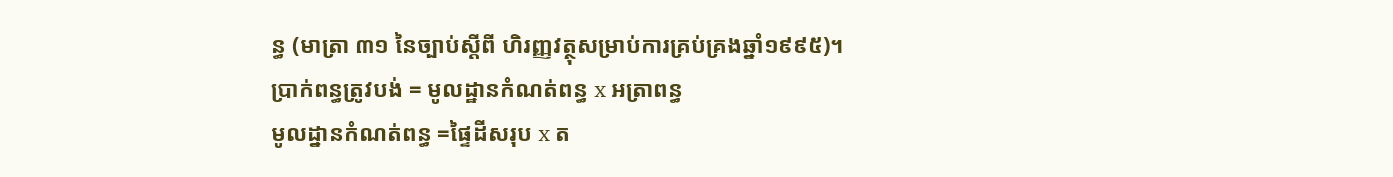ន្ធ (មាត្រា ៣១ នៃច្បាប់ស្តីពី ហិរញ្ញវត្ថុសម្រាប់ការគ្រប់គ្រងឆ្នាំ១៩៩៥)។
ប្រាក់ពន្ធត្រូវបង់ = មូលដ្ឋានកំណត់ពន្ធ x អត្រាពន្ធ
មូលដ្នានកំណត់ពន្ធ =ផ្ទៃដីសរុប x ត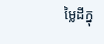ម្លៃដីក្នុ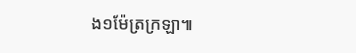ង១ម៉ែត្រក្រឡា៕